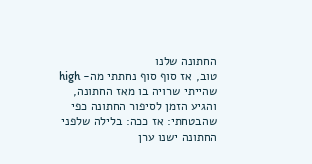החתונה שלנו
טוב, אז סוף סוף נחתתי מה- high שהייתי שרויה בו מאז החתונה, והגיע הזמן לסיפור החתונה כפי שהבטחתי: אז ככה: בלילה שלפני החתונה ישנו ערן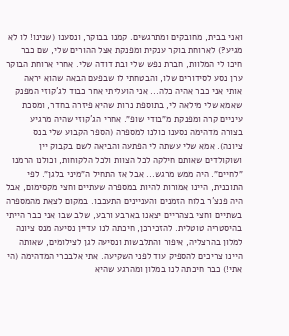ואני בבית, מחובקים ומתרגשים. קמנו בבוקר, ונסענו (שנינו! לו לא מגיע?) לארוחת בוקר ענקית ומפנקת אצל ההורים שלי, שם כבר חיכו לי המלוות, חברת נפש שלי ובת דודה שלי. אחרי ארוחת הבוקר ערן נסע לסידורים שלו, והבטחתי לו שבפעם הבאה שהוא יראה אותי אני כבר אהיה כלה... אני הועליתי אחר כבוד לג´קוזי המפנק שאמא שלי מילאה לי, בתוספת נרות שהיא פיזרה בחדר, ומסכת עיניים קרה ומפנקת מ"בודי שופ". אחרי הג´קוזי שהיה מרגיע בצורה מדהימה נסענו כולנו למספרה (הספר הקבוע שלי בנס ציונה). אמא שלי עשתה לי הפתעה והביאה לשם בקבוק יין ושוקולדים שאותם חילקה לכל הצוות ולכל הלקוחות, וכולנו הרמנו "לחיים". היה ממש מרגש... אבל אז התחיל ה"מיני בלגן". לפי התוכנית, היינו אמורות להיות במספרה שעתיים וחצי מקסימום, אבל היה פנצ´ר בלוח הזמנים והעניינים התעכבו. במקום לצאת מהמספרה בשתיים וחצי בצהריים יצאנו בארבע ורבע, שלב שבו אני כבר הייתי בהיסטריה טוטלית. להזכירכן, חיכתה לנו עדיין נסיעה מנס ציונה למלון בהרצליה, איפור והתלבשות ונסיעה לגן לצילומים, שאותה היינו צריכים להספיק עוד לפני השקיעה. אתי אלבכרי המדהימה (הי אתי!) כבר חיכתה לנו במלון ומהרגע שהיא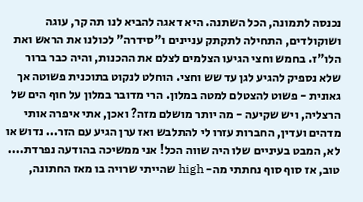נכנסה לתמונה, הכל השתנה. היא דאגה להביא לנו תה קר, עוגה ושוקולדים, התחילה לתקתק עניינים ו"סידרה" לכולנו את הראש ואת הלו"ז. בחמש וחצי הגיעו הצלמים לצלם את ההכנות, והיה כבר ברור שלא נספיק להגיע לגן עד שש וחצי. הוחלט לנקוט בתוכנית פשוטה אך גאונית - פשוט להצטלם למטה במלון. הרי מדובר במלון על חוף הים של הרצליה, ויש שקיעה - מה יותר מושלם מזה? ואכן, אתי איפרה אותי מדהים ועדין, החברות עזרו לי להתלבש ואז ערן הגיע עם הזר... נדוש או לא, המבט בעיניים שלו היה שווה הכל! אני ממשיכה בהודעה נפרדת....
טוב, אז סוף סוף נחתתי מה- high שהייתי שרויה בו מאז החתונה,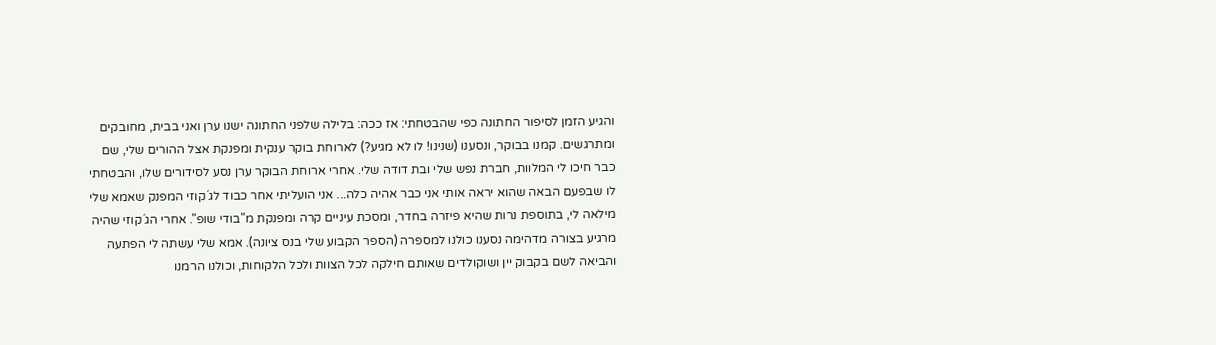והגיע הזמן לסיפור החתונה כפי שהבטחתי: אז ככה: בלילה שלפני החתונה ישנו ערן ואני בבית, מחובקים ומתרגשים. קמנו בבוקר, ונסענו (שנינו! לו לא מגיע?) לארוחת בוקר ענקית ומפנקת אצל ההורים שלי, שם כבר חיכו לי המלוות, חברת נפש שלי ובת דודה שלי. אחרי ארוחת הבוקר ערן נסע לסידורים שלו, והבטחתי לו שבפעם הבאה שהוא יראה אותי אני כבר אהיה כלה... אני הועליתי אחר כבוד לג´קוזי המפנק שאמא שלי מילאה לי, בתוספת נרות שהיא פיזרה בחדר, ומסכת עיניים קרה ומפנקת מ"בודי שופ". אחרי הג´קוזי שהיה מרגיע בצורה מדהימה נסענו כולנו למספרה (הספר הקבוע שלי בנס ציונה). אמא שלי עשתה לי הפתעה והביאה לשם בקבוק יין ושוקולדים שאותם חילקה לכל הצוות ולכל הלקוחות, וכולנו הרמנו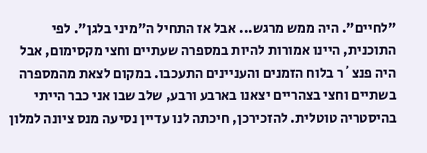"לחיים". היה ממש מרגש... אבל אז התחיל ה"מיני בלגן". לפי התוכנית, היינו אמורות להיות במספרה שעתיים וחצי מקסימום, אבל היה פנצ´ר בלוח הזמנים והעניינים התעכבו. במקום לצאת מהמספרה בשתיים וחצי בצהריים יצאנו בארבע ורבע, שלב שבו אני כבר הייתי בהיסטריה טוטלית. להזכירכן, חיכתה לנו עדיין נסיעה מנס ציונה למלון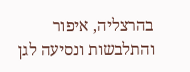בהרצליה, איפור והתלבשות ונסיעה לגן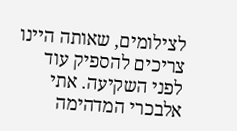לצילומים, שאותה היינו צריכים להספיק עוד לפני השקיעה. אתי אלבכרי המדהימה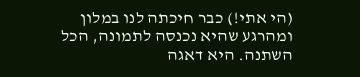(הי אתי!) כבר חיכתה לנו במלון ומהרגע שהיא נכנסה לתמונה, הכל השתנה. היא דאגה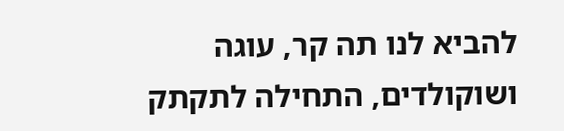להביא לנו תה קר, עוגה ושוקולדים, התחילה לתקתק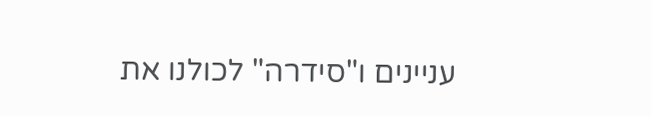עניינים ו"סידרה" לכולנו את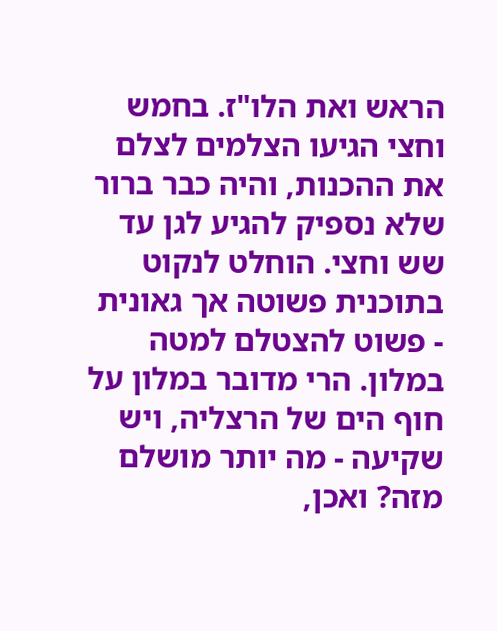הראש ואת הלו"ז. בחמש וחצי הגיעו הצלמים לצלם את ההכנות, והיה כבר ברור שלא נספיק להגיע לגן עד שש וחצי. הוחלט לנקוט בתוכנית פשוטה אך גאונית - פשוט להצטלם למטה במלון. הרי מדובר במלון על חוף הים של הרצליה, ויש שקיעה - מה יותר מושלם מזה? ואכן,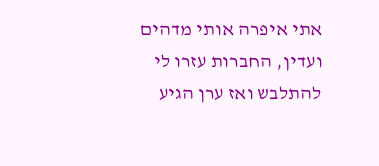אתי איפרה אותי מדהים ועדין, החברות עזרו לי להתלבש ואז ערן הגיע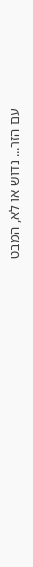עם הזר... נדוש או לא, המבט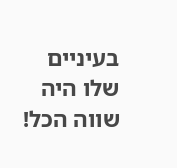בעיניים שלו היה שווה הכל!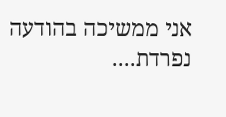אני ממשיכה בהודעה נפרדת....